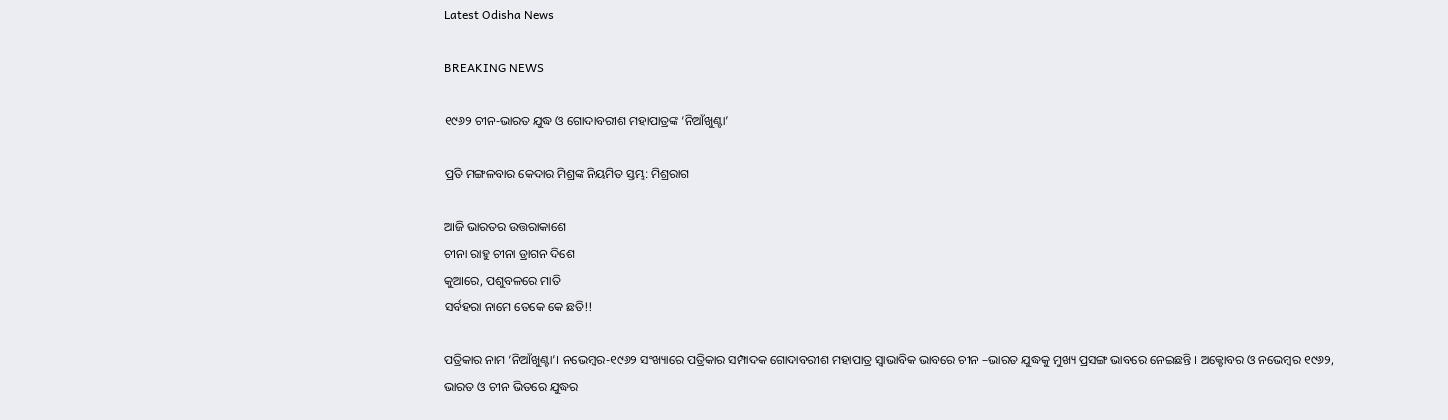Latest Odisha News

BREAKING NEWS

୧୯୬୨ ଚୀନ-ଭାରତ ଯୁଦ୍ଧ ଓ ଗୋଦାବରୀଶ ମହାପାତ୍ରଙ୍କ ‘ନିଆଁଖୁଣ୍ଟା’

ପ୍ରତି ମଙ୍ଗଳବାର କେଦାର ମିଶ୍ରଙ୍କ ନିୟମିତ ସ୍ତମ୍ଭ: ମିଶ୍ରରାଗ

ଆଜି ଭାରତର ଉତ୍ତରାକାଶେ
ଚୀନା ରାହୁ ଚୀନା ଡ୍ରାଗନ ଦିଶେ
କୁଆରେ, ପଶୁବଳରେ ମାତି
ସର୍ବହରା ନାମେ ତେକେ କେ ଛତି!!

ପତ୍ରିକାର ନାମ ‘ନିଆଁଖୁଣ୍ଟା’। ନଭେମ୍ବର-୧୯୬୨ ସଂଖ୍ୟାରେ ପତ୍ରିକାର ସମ୍ପାଦକ ଗୋଦାବରୀଶ ମହାପାତ୍ର ସ୍ଵାଭାବିକ ଭାବରେ ଚୀନ –ଭାରତ ଯୁଦ୍ଧକୁ ମୁଖ୍ୟ ପ୍ରସଙ୍ଗ ଭାବରେ ନେଇଛନ୍ତି । ଅକ୍ଟୋବର ଓ ନଭେମ୍ବର ୧୯୬୨, ଭାରତ ଓ ଚୀନ ଭିତରେ ଯୁଦ୍ଧର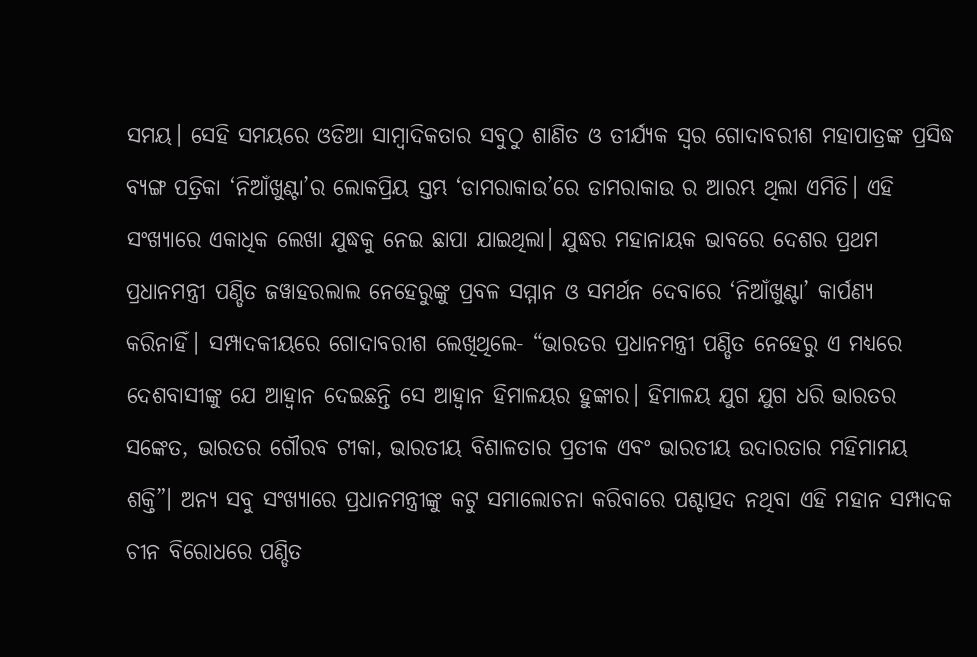ସମୟ। ସେହି ସମୟରେ ଓଡିଆ ସାମ୍ବାଦିକତାର ସବୁଠୁ ଶାଣିତ ଓ ତୀର୍ଯ୍ୟକ ସ୍ଵର ଗୋଦାବରୀଶ ମହାପାତ୍ରଙ୍କ ପ୍ରସିଦ୍ଧ ବ୍ୟଙ୍ଗ ପତ୍ରିକା ‘ନିଆଁଖୁଣ୍ଟା’ର ଲୋକପ୍ରିୟ ସ୍ତମ୍ଭ ‘ଡାମରାକାଉ’ରେ ଡାମରାକାଉ ର ଆରମ୍ଭ ଥିଲା ଏମିତି। ଏହି ସଂଖ୍ୟାରେ ଏକାଧିକ ଲେଖା ଯୁଦ୍ଧକୁ ନେଇ ଛାପା ଯାଇଥିଲା। ଯୁଦ୍ଧର ମହାନାୟକ ଭାବରେ ଦେଶର ପ୍ରଥମ ପ୍ରଧାନମନ୍ତ୍ରୀ ପଣ୍ଡିତ ଜୱାହରଲାଲ ନେହେରୁଙ୍କୁ ପ୍ରବଳ ସମ୍ମାନ ଓ ସମର୍ଥନ ଦେବାରେ ‘ନିଆଁଖୁଣ୍ଟା’ କାର୍ପଣ୍ୟ କରିନାହିଁ। ସମ୍ପାଦକୀୟରେ ଗୋଦାବରୀଶ ଲେଖିଥିଲେ- “ଭାରତର ପ୍ରଧାନମନ୍ତ୍ରୀ ପଣ୍ଡିତ ନେହେରୁ ଏ ମଧ୍ୟରେ ଦେଶବାସୀଙ୍କୁ ଯେ ଆହ୍ଵାନ ଦେଇଛନ୍ତି ସେ ଆହ୍ଵାନ ହିମାଳୟର ହୁଙ୍କାର। ହିମାଳୟ ଯୁଗ ଯୁଗ ଧରି ଭାରତର ସଙ୍କେତ, ଭାରତର ଗୌରବ ଟୀକା, ଭାରତୀୟ ବିଶାଳତାର ପ୍ରତୀକ ଏବଂ ଭାରତୀୟ ଉଦାରତାର ମହିମାମୟ ଶକ୍ତି”। ଅନ୍ୟ ସବୁ ସଂଖ୍ୟାରେ ପ୍ରଧାନମନ୍ତ୍ରୀଙ୍କୁ କଟୁ ସମାଲୋଚନା କରିବାରେ ପଶ୍ଚାତ୍ପଦ ନଥିବା ଏହି ମହାନ ସମ୍ପାଦକ ଚୀନ ବିରୋଧରେ ପଣ୍ଡିତ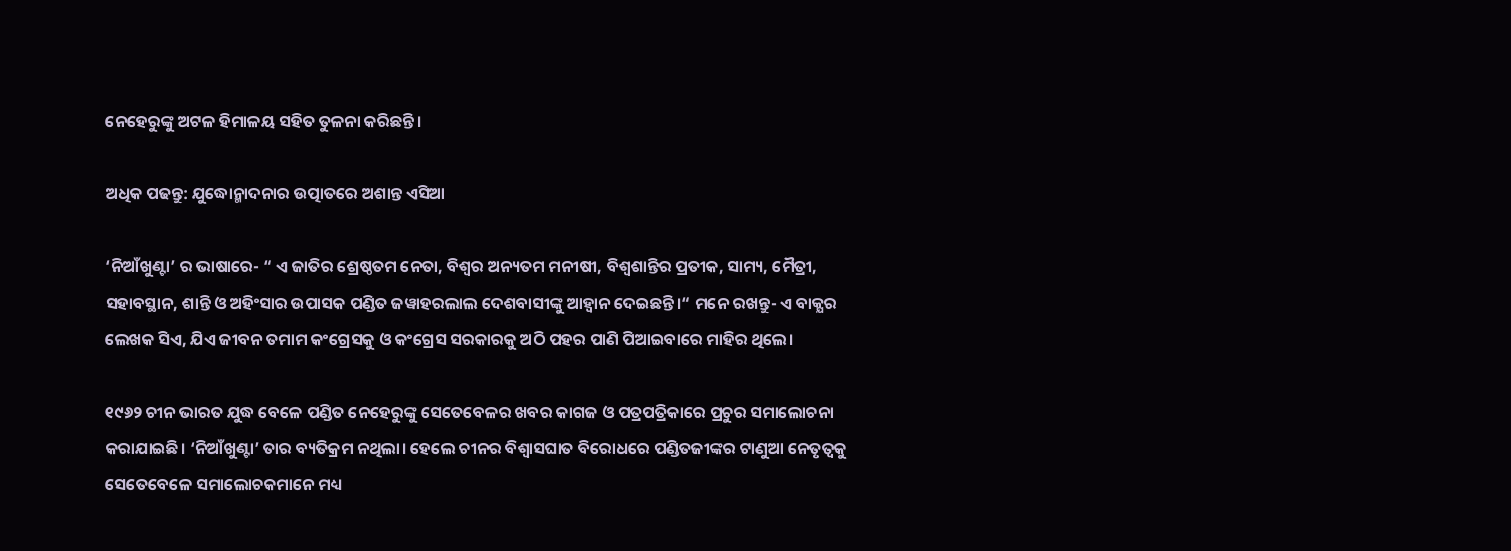ନେହେରୁଙ୍କୁ ଅଟଳ ହିମାଳୟ ସହିତ ତୁଳନା କରିଛନ୍ତି।

ଅଧିକ ପଢନ୍ତୁ: ଯୁଦ୍ଧୋନ୍ମାଦନାର ଉତ୍ପାତରେ ଅଶାନ୍ତ ଏସିଆ

‘ନିଆଁଖୁଣ୍ଟା’ ର ଭାଷାରେ- “ ଏ ଜାତିର ଶ୍ରେଷ୍ଠତମ ନେତା, ବିଶ୍ଵର ଅନ୍ୟତମ ମନୀଷୀ, ବିଶ୍ଵଶାନ୍ତିର ପ୍ରତୀକ, ସାମ୍ୟ, ମୈତ୍ରୀ, ସହାବସ୍ଥାନ, ଶାନ୍ତି ଓ ଅହିଂସାର ଉପାସକ ପଣ୍ଡିତ ଜୱାହରଲାଲ ଦେଶବାସୀଙ୍କୁ ଆହ୍ଵାନ ଦେଇଛନ୍ତି।“ ମନେ ରଖନ୍ତୁ- ଏ ବାକ୍ଯର ଲେଖକ ସିଏ, ଯିଏ ଜୀବନ ତମାମ କଂଗ୍ରେସକୁ ଓ କଂଗ୍ରେସ ସରକାରକୁ ଅଠି ପହର ପାଣି ପିଆଇବାରେ ମାହିର ଥିଲେ।

୧୯୬୨ ଚୀନ ଭାରତ ଯୁଦ୍ଧ ବେଳେ ପଣ୍ଡିତ ନେହେରୁଙ୍କୁ ସେତେବେଳର ଖବର କାଗଜ ଓ ପତ୍ରପତ୍ରିକାରେ ପ୍ରଚୁର ସମାଲୋଚନା କରାଯାଇଛି। ‘ନିଆଁଖୁଣ୍ଟା’ ତାର ବ୍ୟତିକ୍ରମ ନଥିଲା। ହେଲେ ଚୀନର ବିଶ୍ଵାସଘାତ ବିରୋଧରେ ପଣ୍ଡିତଜୀଙ୍କର ଟାଣୁଆ ନେତୃତ୍ବକୁ ସେତେବେଳେ ସମାଲୋଚକମାନେ ମଧ୍ୟ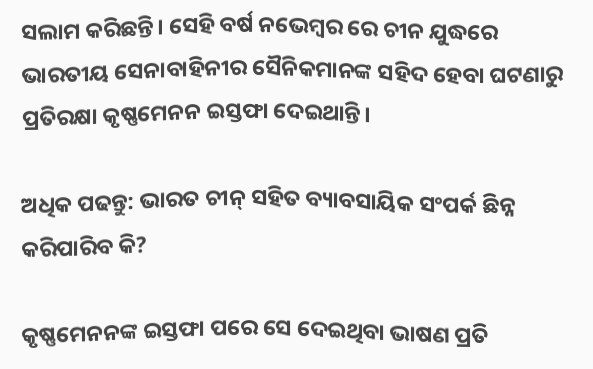ସଲାମ କରିଛନ୍ତି। ସେହି ବର୍ଷ ନଭେମ୍ବର ରେ ଚୀନ ଯୁଦ୍ଧରେ ଭାରତୀୟ ସେନାବାହିନୀର ସୈନିକମାନଙ୍କ ସହିଦ ହେବା ଘଟଣାରୁ ପ୍ରତିରକ୍ଷା କୃଷ୍ଣମେନନ ଇସ୍ତଫା ଦେଇଥାନ୍ତି।

ଅଧିକ ପଢନ୍ତୁ: ଭାରତ ଚୀନ୍ ସହିତ ବ୍ୟାବସାୟିକ ସଂପର୍କ ଛିନ୍ନ କରିପାରିବ କି?

କୃଷ୍ଣମେନନଙ୍କ ଇସ୍ତଫା ପରେ ସେ ଦେଇଥିବା ଭାଷଣ ପ୍ରତି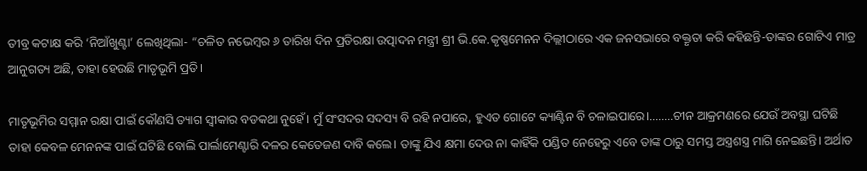ତୀବ୍ର କଟାକ୍ଷ କରି ‘ନିଆଁଖୁଣ୍ଟା’ ଲେଖିଥିଲା- “ଚଳିତ ନଭେମ୍ବର ୬ ତାରିଖ ଦିନ ପ୍ରତିରକ୍ଷା ଉତ୍ପାଦନ ମନ୍ତ୍ରୀ ଶ୍ରୀ ଭି.କେ.କୃଷ୍ଣମେନନ ଦିଲ୍ଲୀଠାରେ ଏକ ଜନସଭାରେ ବକ୍ତୃତା କରି କହିଛନ୍ତି-ତାଙ୍କର ଗୋଟିଏ ମାତ୍ର ଆନୁଗତ୍ୟ ଅଛି, ତାହା ହେଉଛି ମାତୃଭୂମି ପ୍ରତି।

ମାତୃଭୂମିର ସମ୍ମାନ ରକ୍ଷା ପାଇଁ କୌଣସି ତ୍ୟାଗ ସ୍ଵୀକାର ବଡକଥା ନୁହେଁ। ମୁଁ ସଂସଦର ସଦସ୍ୟ ବି ରହି ନପାରେ, ହୁଏତ ଗୋଟେ କ୍ୟାଣ୍ଟିନ ବି ଚଳାଇପାରେ।……..ଚୀନ ଆକ୍ରମଣରେ ଯେଉଁ ଅବସ୍ଥା ଘଟିଛି ତାହା କେବଳ ମେନନଙ୍କ ପାଇଁ ଘଟିଛି ବୋଲି ପାର୍ଲାମେଣ୍ଟାରି ଦଳର କେତେଜଣ ଦାବି କଲେ। ତାଙ୍କୁ ଯିଏ କ୍ଷମା ଦେଉ ନା କାହିଁକି ପଣ୍ଡିତ ନେହେରୁ ଏବେ ତାଙ୍କ ଠାରୁ ସମସ୍ତ ଅସ୍ତ୍ରଶସ୍ତ୍ର ମାଗି ନେଇଛନ୍ତି। ଅର୍ଥାତ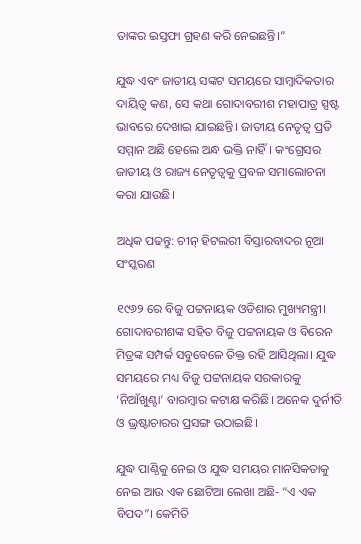ତାଙ୍କର ଇସ୍ତଫା ଗ୍ରହଣ କରି ନେଇଛନ୍ତି।”

ଯୁଦ୍ଧ ଏବଂ ଜାତୀୟ ସଙ୍କଟ ସମୟରେ ସାମ୍ବାଦିକତାର ଦାୟିତ୍ଵ କଣ, ସେ କଥା ଗୋଦାବରୀଶ ମହାପାତ୍ର ସ୍ପଷ୍ଟ ଭାବରେ ଦେଖାଇ ଯାଇଛନ୍ତି। ଜାତୀୟ ନେତୃତ୍ଵ ପ୍ରତି ସମ୍ମାନ ଅଛି ହେଲେ ଅନ୍ଧ ଭକ୍ତି ନାହିଁ। କଂଗ୍ରେସର ଜାତୀୟ ଓ ରାଜ୍ୟ ନେତୃତ୍ବକୁ ପ୍ରବଳ ସମାଲୋଚନା କରା ଯାଉଛି।

ଅଧିକ ପଢନ୍ତୁ: ଚୀନ୍ ହିଟଲରୀ ବିସ୍ତାରବାଦର ନୂଆ ସଂସ୍କରଣ

୧୯୬୨ ରେ ବିଜୁ ପଟ୍ଟନାୟକ ଓଡିଶାର ମୁଖ୍ୟମନ୍ତ୍ରୀ। ଗୋଦାବରୀଶଙ୍କ ସହିତ ବିଜୁ ପଟ୍ଟନାୟକ ଓ ବିରେନ ମିତ୍ରଙ୍କ ସମ୍ପର୍କ ସବୁବେଳେ ତିକ୍ତ ରହି ଆସିଥିଲା। ଯୁଦ୍ଧ ସମୟରେ ମଧ୍ୟ ବିଜୁ ପଟ୍ଟନାୟକ ସରକାରକୁ ‘ନିଆଁଖୁଣ୍ଟା’ ବାରମ୍ବାର କଟାକ୍ଷ କରିଛି। ଅନେକ ଦୁର୍ନୀତି ଓ ଭ୍ରଷ୍ଟାଚାରର ପ୍ରସଙ୍ଗ ଉଠାଇଛି।

ଯୁଦ୍ଧ ପାଣ୍ଠିକୁ ନେଇ ଓ ଯୁଦ୍ଧ ସମୟର ମାନସିକତାକୁ ନେଇ ଆଉ ଏକ ଛୋଟିଆ ଲେଖା ଅଛି- “ଏ ଏକ ବିପଦ”। କେମିତି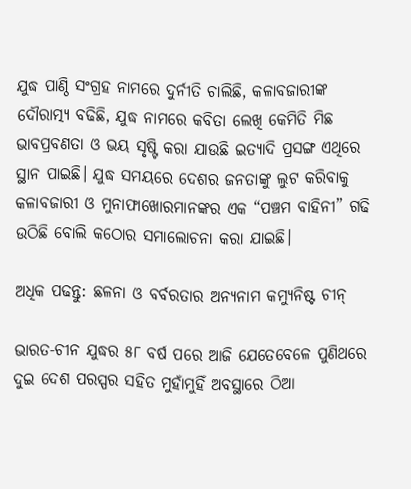ଯୁଦ୍ଧ ପାଣ୍ଠି ସଂଗ୍ରହ ନାମରେ ଦୁର୍ନୀତି ଚାଲିଛି, କଳାବଜାରୀଙ୍କ ଦୌରାତ୍ମ୍ୟ ବଢିଛି, ଯୁଦ୍ଧ ନାମରେ କବିତା ଲେଖି କେମିତି ମିଛ ଭାବପ୍ରବଣତା ଓ ଭୟ ସୃଷ୍ଟି କରା ଯାଉଛି ଇତ୍ୟାଦି ପ୍ରସଙ୍ଗ ଏଥିରେ ସ୍ଥାନ ପାଇଛି। ଯୁଦ୍ଧ ସମୟରେ ଦେଶର ଜନତାଙ୍କୁ ଲୁଟ କରିବାକୁ କଳାବଜାରୀ ଓ ମୁନାଫାଖୋରମାନଙ୍କର ଏକ “ପଞ୍ଚମ ବାହିନୀ” ଗଢି ଉଠିଛି ବୋଲି କଠୋର ସମାଲୋଚନା କରା ଯାଇଛି।

ଅଧିକ ପଢନ୍ତୁ: ଛଳନା ଓ ବର୍ବରତାର ଅନ୍ୟନାମ କମ୍ୟୁନିଷ୍ଟ ଚୀନ୍

ଭାରତ-ଚୀନ ଯୁଦ୍ଧର ୫୮ ବର୍ଷ ପରେ ଆଜି ଯେତେବେଳେ ପୁଣିଥରେ ଦୁଇ ଦେଶ ପରସ୍ପର ସହିତ ମୁହାଁମୁହିଁ ଅବସ୍ଥାରେ ଠିଆ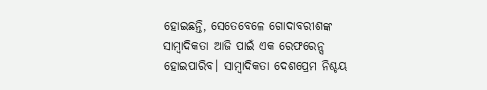ହୋଇଛନ୍ତି, ସେତେବେଳେ ଗୋଦାବରୀଶଙ୍କ ସାମ୍ବାଦିକତା ଆଜି ପାଇଁ ଏକ ରେଫରେନ୍ସ ହୋଇପାରିବ। ସାମ୍ବାଦିକତା ଦେଶପ୍ରେମ ନିଶ୍ଚୟ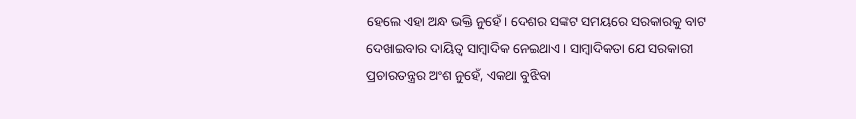ହେଲେ ଏହା ଅନ୍ଧ ଭକ୍ତି ନୁହେଁ। ଦେଶର ସଙ୍କଟ ସମୟରେ ସରକାରକୁ ବାଟ ଦେଖାଇବାର ଦାୟିତ୍ଵ ସାମ୍ବାଦିକ ନେଇଥାଏ। ସାମ୍ବାଦିକତା ଯେ ସରକାରୀ ପ୍ରଚାରତନ୍ତ୍ରର ଅଂଶ ନୁହେଁ, ଏକଥା ବୁଝିବା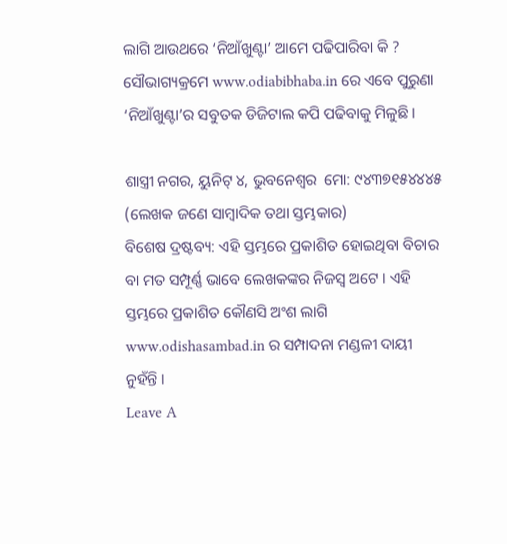ଲାଗି ଆଉଥରେ ‘ନିଆଁଖୁଣ୍ଟା’ ଆମେ ପଢିପାରିବା କି ? ସୌଭାଗ୍ୟକ୍ରମେ www.odiabibhaba.in ରେ ଏବେ ପୁରୁଣା ‘ନିଆଁଖୁଣ୍ଟା’ର ସବୁତକ ଡିଜିଟାଲ କପି ପଢିବାକୁ ମିଳୁଛି।

ଶାସ୍ତ୍ରୀ ନଗର, ୟୁନିଟ୍ ୪, ଭୁବନେଶ୍ୱର  ମୋ: ୯୪୩୭୧୫୪୪୪୫
(ଲେଖକ ଜଣେ ସାମ୍ବାଦିକ ତଥା ସ୍ତମ୍ଭକାର)
ବିଶେଷ ଦ୍ରଷ୍ଟବ୍ୟ: ଏହି ସ୍ତମ୍ଭରେ ପ୍ରକାଶିତ ହୋଇଥିବା ବିଚାର ବା ମତ ସମ୍ପୂର୍ଣ୍ଣ ଭାବେ ଲେଖକଙ୍କର ନିଜସ୍ୱ ଅଟେ । ଏହି ସ୍ତମ୍ଭରେ ପ୍ରକାଶିତ କୌଣସି ଅଂଶ ଲାଗି www.odishasambad.in ର ସମ୍ପାଦନା ମଣ୍ଡଳୀ ଦାୟୀ ନୁହଁନ୍ତି ।
Leave A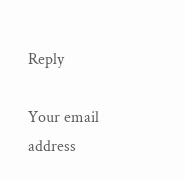Reply

Your email address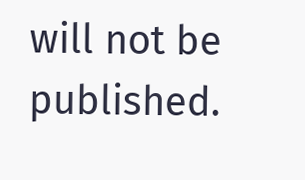will not be published.